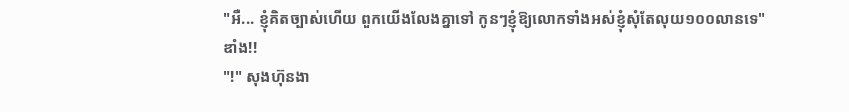"អឺ... ខ្ញុំគិតច្បាស់ហើយ ពួកយើងលែងគ្នាទៅ កូនៗខ្ញុំឱ្យលោកទាំងអស់ខ្ញុំសុំតែលុយ១០០លានទេ"
ឌាំង!!
"!" សុងហ៊ុនងា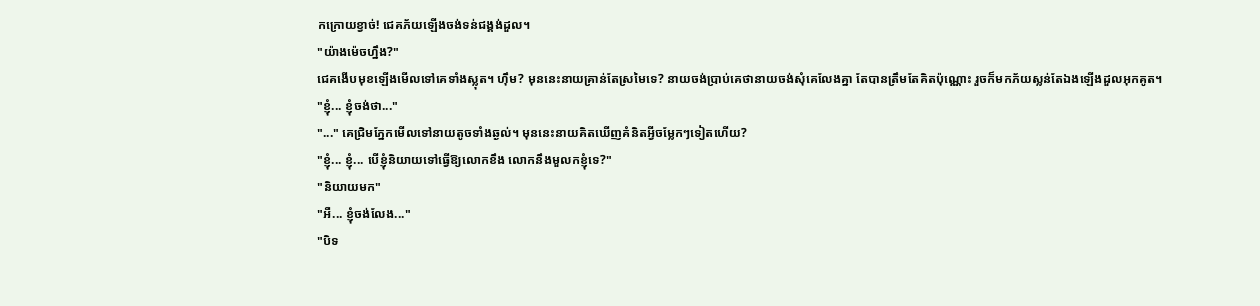កក្រោយខ្វាច់! ជេគភ័យឡើងចង់ទន់ជង្គង់ដួល។
"យ៉ាងម៉េចហ្នឹង?"
ជេគងើបមុខឡើងមើលទៅគេទាំងស្លុត។ ហ៊ឹម? មុននេះនាយគ្រាន់តែស្រមៃទេ? នាយចង់ប្រាប់គេថានាយចង់សុំគេលែងគ្នា តែបានត្រឹមតែគិតប៉ុណ្ណោះ រួចក៏មកភ័យស្លន់តែឯងឡើងដួលអុកគូត។
"ខ្ញុំ... ខ្ញុំចង់ថា..."
"..." គេជ្រិមភ្នែកមើលទៅនាយតូចទាំងឆ្ងល់។ មុននេះនាយគិតឃើញគំនិតអ្វីចម្លែកៗទៀតហើយ?
"ខ្ញុំ... ខ្ញុំ... បើខ្ញុំនិយាយទៅធ្វើឱ្យលោកខឹង លោកនឹងមួលកខ្ញុំទេ?"
"និយាយមក"
"អឺ... ខ្ញុំចង់លែង..."
"បិទ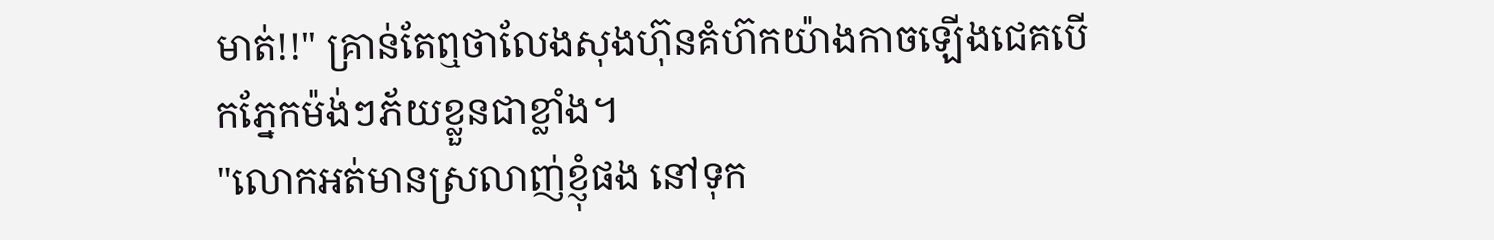មាត់!!" គ្រាន់តែឮថាលែងសុងហ៊ុនគំហ៊កយ៉ាងកាចឡើងជេគបើកភ្នែកម៉ង់ៗភ័យខ្លួនជាខ្លាំង។
"លោកអត់មានស្រលាញ់ខ្ញុំផង នៅទុក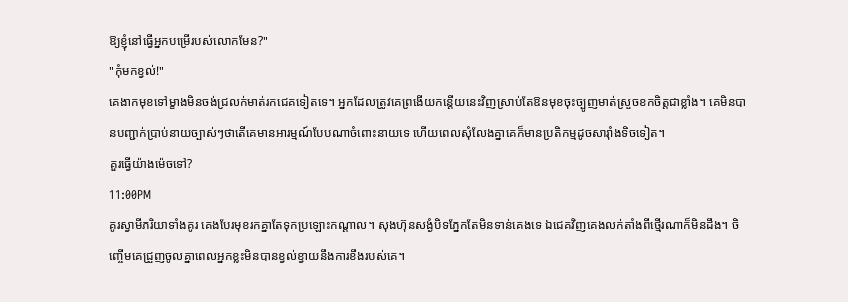ឱ្យខ្ញុំនៅធ្វើអ្នកបម្រើរបស់លោកមែន?"
"កុំមកខ្វល់!"
គេងាកមុខទៅម្ខាងមិនចង់ជ្រលក់មាត់រកជេគទៀតទេ។ អ្នកដែលត្រូវគេព្រងើយកន្តើយនេះវិញស្រាប់តែឱនមុខចុះច្បូញមាត់ស្រួចខកចិត្តជាខ្លាំង។ គេមិនបានបញ្ជាក់ប្រាប់នាយច្បាស់ៗថាតើគេមានអារម្មណ៍បែបណាចំពោះនាយទេ ហើយពេលសុំលែងគ្នាគេក៏មានប្រតិកម្មដូចសារ៉ាំងទិចទៀត។
គួរធ្វើយ៉ាងម៉េចទៅ?
11:00PM
គូរស្វាមីភរិយាទាំងគូរ គេងបែរមុខរកគ្នាតែទុកប្រឡោះកណ្ដាល។ សុងហ៊ុនសង្ងំបិទភ្នែកតែមិនទាន់គេងទេ ឯជេគវិញគេងលក់តាំងពីថ្មើរណាក៏មិនដឹង។ ចិញ្ចើមគេជ្រួញចូលគ្នាពេលអ្នកខ្លះមិនបានខ្វល់ខ្វាយនឹងការខឹងរបស់គេ។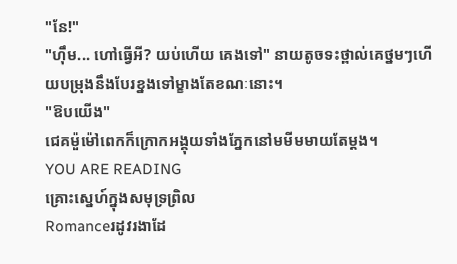"នែ!"
"ហ៊ឹម... ហៅធ្វើអី? យប់ហើយ គេងទៅ" នាយតូចទះថ្ពាល់គេថ្នមៗហើយបម្រុងនឹងបែរខ្នងទៅម្ខាងតែខណៈនោះ។
"ឱបយើង"
ជេគម៉ួម៉ៅពេកក៏ក្រោកអង្គុយទាំងភ្នែកនៅមមីមមាយតែម្ដង។
YOU ARE READING
គ្រោះស្នេហ៍ក្នុងសមុទ្រព្រិល
Romanceរដូវរងាដែ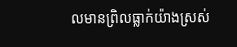លមានព្រិលធ្លាក់យ៉ាងស្រស់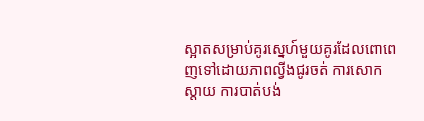ស្អាតសម្រាប់គូរស្នេហ៍មួយគូរដែលពោពេញទៅដោយភាពល្វីងជូរចត់ ការសោកស្ដាយ ការបាត់បង់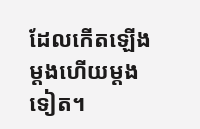ដែលកើតឡើងម្ដងហើយម្ដងទៀត។